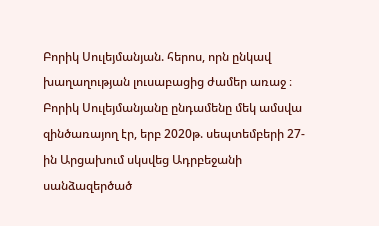Բորիկ Սուլեյմանյան. հերոս, որն ընկավ խաղաղության լուսաբացից ժամեր առաջ ։
Բորիկ Սուլեյմանյանը ընդամենը մեկ ամսվա զինծառայող էր, երբ 2020թ. սեպտեմբերի 27-ին Արցախում սկսվեց Ադրբեջանի սանձազերծած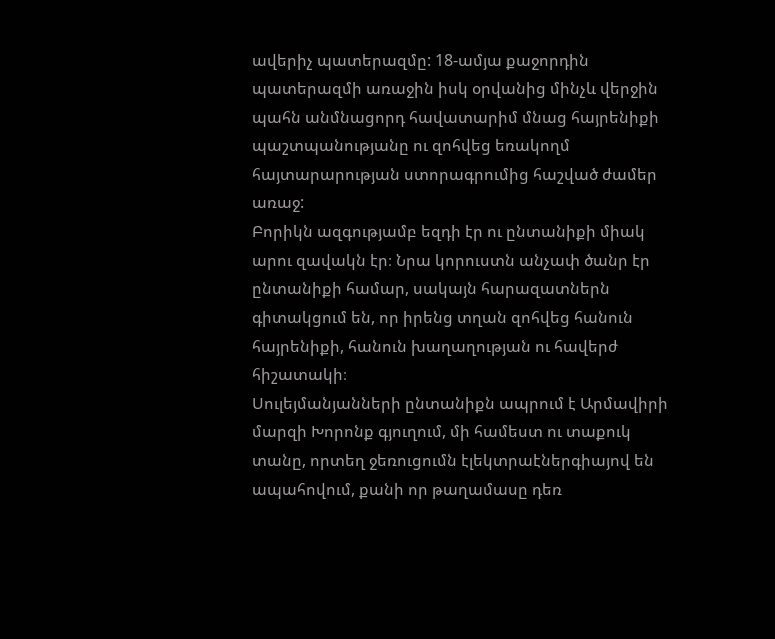ավերիչ պատերազմը: 18-ամյա քաջորդին պատերազմի առաջին իսկ օրվանից մինչև վերջին պահն անմնացորդ հավատարիմ մնաց հայրենիքի պաշտպանությանը ու զոհվեց եռակողմ հայտարարության ստորագրումից հաշված ժամեր առաջ:
Բորիկն ազգությամբ եզդի էր ու ընտանիքի միակ արու զավակն էր։ Նրա կորուստն անչափ ծանր էր ընտանիքի համար, սակայն հարազատներն գիտակցում են, որ իրենց տղան զոհվեց հանուն հայրենիքի, հանուն խաղաղության ու հավերժ հիշատակի։
Սուլեյմանյանների ընտանիքն ապրում է Արմավիրի մարզի Խորոնք գյուղում, մի համեստ ու տաքուկ տանը, որտեղ ջեռուցումն էլեկտրաէներգիայով են ապահովում, քանի որ թաղամասը դեռ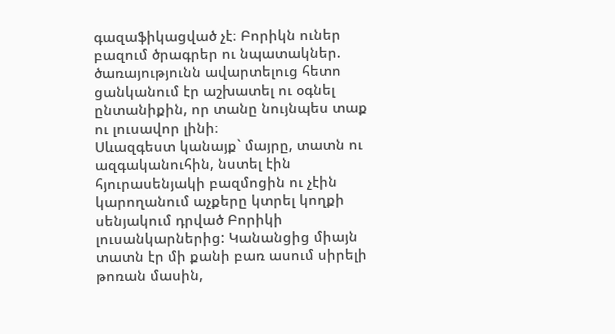գազաֆիկացված չէ։ Բորիկն ուներ բազում ծրագրեր ու նպատակներ. ծառայությունն ավարտելուց հետո ցանկանում էր աշխատել ու օգնել ընտանիքին, որ տանը նույնպես տաք ու լուսավոր լինի։
Սևազգեստ կանայք` մայրը, տատն ու ազգականուհին, նստել էին հյուրասենյակի բազմոցին ու չէին կարողանում աչքերը կտրել կողքի սենյակում դրված Բորիկի լուսանկարներից: Կանանցից միայն տատն էր մի քանի բառ ասում սիրելի թոռան մասին,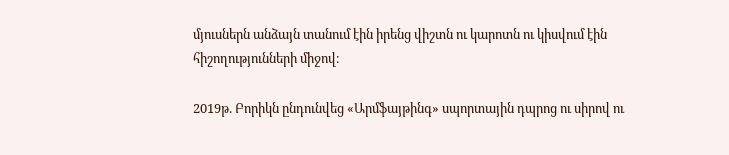մյուսներն անձայն տանում էին իրենց վիշտն ու կարոտն ու կիսվում էին հիշողությունների միջով։

2019թ. Բորիկն ընդունվեց «Արմֆայթինգ» սպորտային դպրոց ու սիրով ու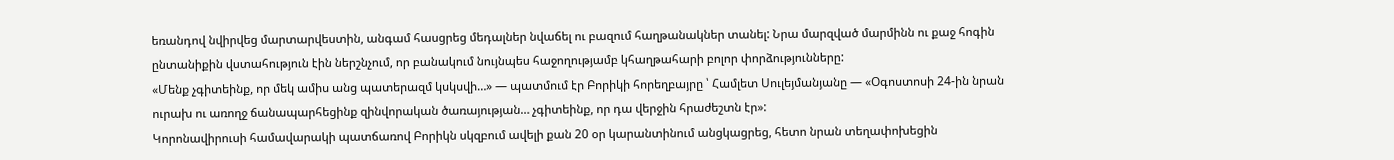եռանդով նվիրվեց մարտարվեստին, անգամ հասցրեց մեդալներ նվաճել ու բազում հաղթանակներ տանել: Նրա մարզված մարմինն ու քաջ հոգին ընտանիքին վստահություն էին ներշնչում, որ բանակում նույնպես հաջողությամբ կհաղթահարի բոլոր փորձությունները:
«Մենք չգիտեինք, որ մեկ ամիս անց պատերազմ կսկսվի…» — պատմում էր Բորիկի հորեղբայրը ՝ Համլետ Սուլեյմանյանը — «Օգոստոսի 24-ին նրան ուրախ ու առողջ ճանապարհեցինք զինվորական ծառայության… չգիտեինք, որ դա վերջին հրաժեշտն էր»:
Կորոնավիրուսի համավարակի պատճառով Բորիկն սկզբում ավելի քան 20 օր կարանտինում անցկացրեց, հետո նրան տեղափոխեցին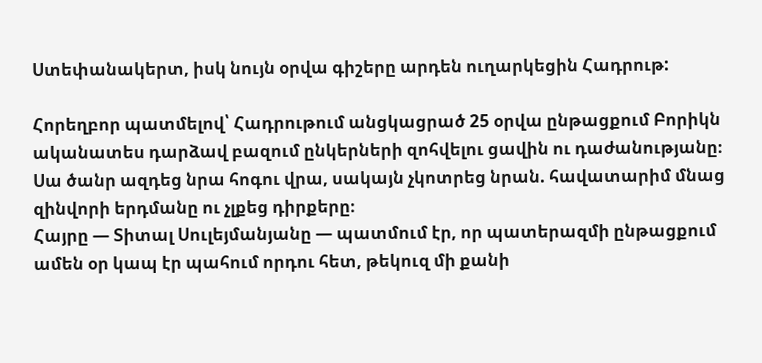Ստեփանակերտ, իսկ նույն օրվա գիշերը արդեն ուղարկեցին Հադրութ:

Հորեղբոր պատմելով՝ Հադրութում անցկացրած 25 օրվա ընթացքում Բորիկն ականատես դարձավ բազում ընկերների զոհվելու ցավին ու դաժանությանը։ Սա ծանր ազդեց նրա հոգու վրա, սակայն չկոտրեց նրան. հավատարիմ մնաց զինվորի երդմանը ու չլքեց դիրքերը։
Հայրը — Տիտալ Սուլեյմանյանը — պատմում էր, որ պատերազմի ընթացքում ամեն օր կապ էր պահում որդու հետ, թեկուզ մի քանի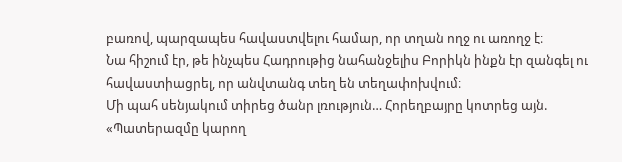բառով, պարզապես հավաստվելու համար, որ տղան ողջ ու առողջ է։
Նա հիշում էր, թե ինչպես Հադրութից նահանջելիս Բորիկն ինքն էր զանգել ու հավաստիացրել, որ անվտանգ տեղ են տեղափոխվում։
Մի պահ սենյակում տիրեց ծանր լռություն… Հորեղբայրը կոտրեց այն.
«Պատերազմը կարող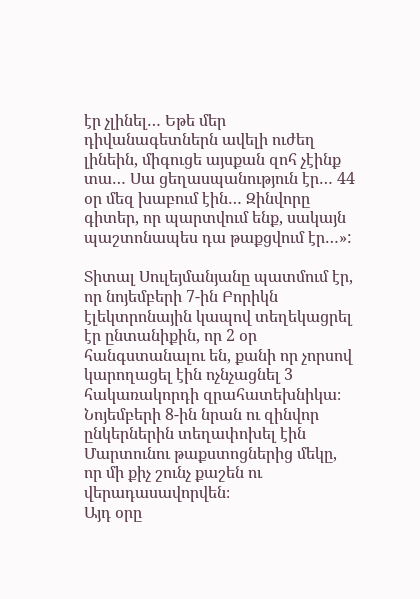էր չլինել… Եթե մեր դիվանագետներն ավելի ուժեղ լինեին, միգուցե այսքան զոհ չէինք տա… Սա ցեղասպանություն էր… 44 օր մեզ խաբում էին… Զինվորը գիտեր, որ պարտվում ենք, սակայն պաշտոնապես դա թաքցվում էր…»:

Տիտալ Սուլեյմանյանը պատմում էր, որ նոյեմբերի 7-ին Բորիկն էլեկտրոնային կապով տեղեկացրել էր ընտանիքին, որ 2 օր հանգստանալու են, քանի որ չորսով կարողացել էին ոչնչացնել 3 հակառակորդի զրահատեխնիկա։ Նոյեմբերի 8-ին նրան ու զինվոր ընկերներին տեղափոխել էին Մարտունու թաքստոցներից մեկը, որ մի քիչ շունչ քաշեն ու վերադասավորվեն։
Այդ օրը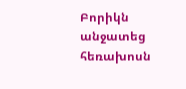Բորիկն անջատեց հեռախոսն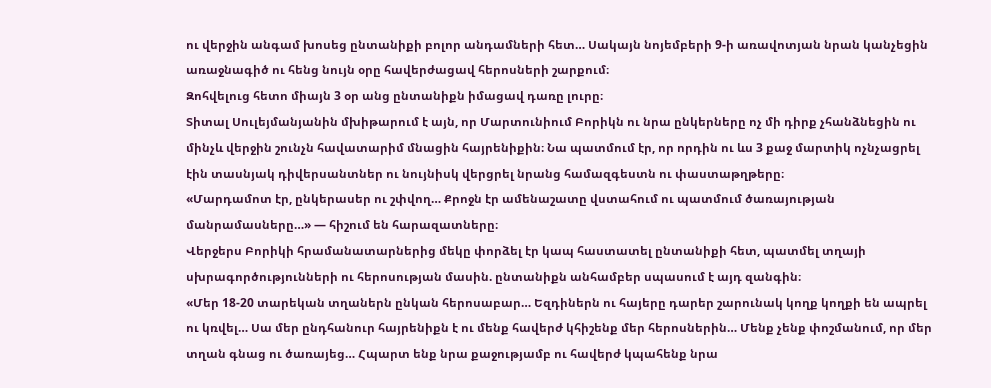ու վերջին անգամ խոսեց ընտանիքի բոլոր անդամների հետ… Սակայն նոյեմբերի 9-ի առավոտյան նրան կանչեցին առաջնագիծ ու հենց նույն օրը հավերժացավ հերոսների շարքում։
Զոհվելուց հետո միայն 3 օր անց ընտանիքն իմացավ դառը լուրը։
Տիտալ Սուլեյմանյանին մխիթարում է այն, որ Մարտունիում Բորիկն ու նրա ընկերները ոչ մի դիրք չհանձնեցին ու մինչև վերջին շունչն հավատարիմ մնացին հայրենիքին։ Նա պատմում էր, որ որդին ու ևս 3 քաջ մարտիկ ոչնչացրել էին տասնյակ դիվերսանտներ ու նույնիսկ վերցրել նրանց համազգեստն ու փաստաթղթերը։
«Մարդամոտ էր, ընկերասեր ու շփվող… Քրոջն էր ամենաշատը վստահում ու պատմում ծառայության մանրամասները…» — հիշում են հարազատները։
Վերջերս Բորիկի հրամանատարներից մեկը փորձել էր կապ հաստատել ընտանիքի հետ, պատմել տղայի սխրագործությունների ու հերոսության մասին. ընտանիքն անհամբեր սպասում է այդ զանգին։
«Մեր 18-20 տարեկան տղաներն ընկան հերոսաբար… Եզդիներն ու հայերը դարեր շարունակ կողք կողքի են ապրել ու կռվել… Սա մեր ընդհանուր հայրենիքն է ու մենք հավերժ կհիշենք մեր հերոսներին… Մենք չենք փոշմանում, որ մեր տղան գնաց ու ծառայեց… Հպարտ ենք նրա քաջությամբ ու հավերժ կպահենք նրա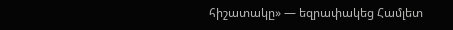հիշատակը» — եզրափակեց Համլետ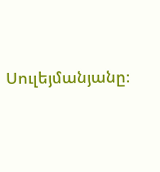Սուլեյմանյանը։